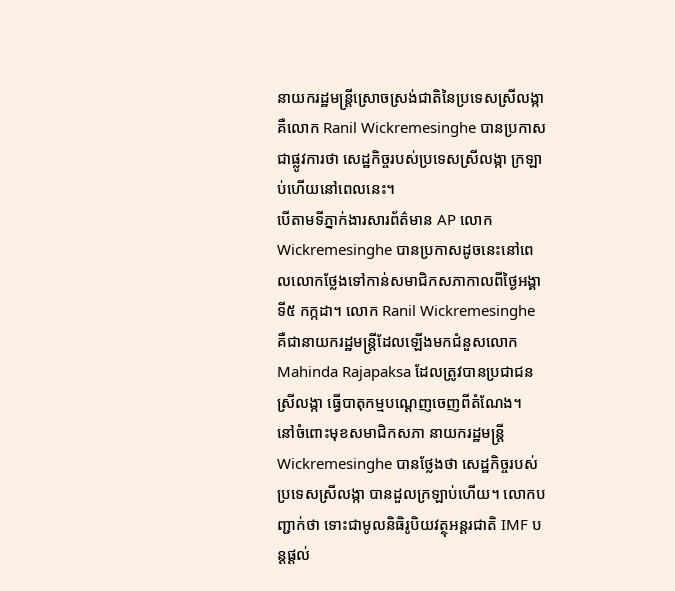នាយករដ្ឋមន្ត្រីស្រោចស្រង់ជាតិនៃប្រទេសស្រីលង្កា គឺលោក Ranil Wickremesinghe បានប្រកាសជាផ្លូវការថា សេដ្ឋកិច្ចរបស់ប្រទេសស្រីលង្កា ក្រឡាប់ហើយនៅពេលនេះ។
បើតាមទីភ្នាក់ងារសារព័ត៌មាន AP លោក Wickremesinghe បានប្រកាសដូចនេះនៅពេលលោកថ្លែងទៅកាន់សមាជិកសភាកាលពីថ្ងៃអង្គា ទី៥ កក្កដា។ លោក Ranil Wickremesinghe គឺជានាយករដ្ឋមន្ត្រីដែលឡើងមកជំនួសលោក Mahinda Rajapaksa ដែលត្រូវបានប្រជាជនស្រីលង្កា ធ្វើបាតុកម្មបណ្ដេញចេញពីតំណែង។
នៅចំពោះមុខសមាជិកសភា នាយករដ្ឋមន្ត្រី Wickremesinghe បានថ្លែងថា សេដ្ឋកិច្ចរបស់ប្រទេសស្រីលង្កា បានដួលក្រឡាប់ហើយ។ លោកបញ្ជាក់ថា ទោះជាមូលនិធិរូបិយវត្ថុអន្តរជាតិ IMF បន្តផ្ដល់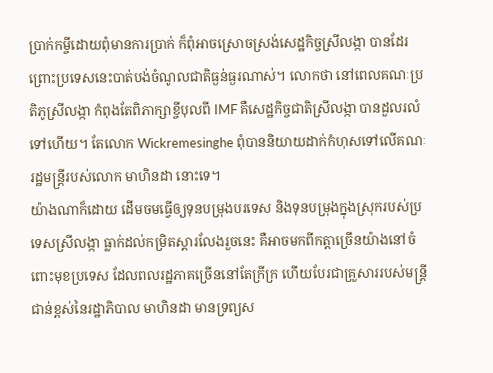ប្រាក់កម្ចីដោយពុំមានការប្រាក់ ក៏ពុំអាចស្រោចស្រង់សេដ្ឋកិច្ចស្រីលង្កា បានដែរ ព្រោះប្រទេសនេះបាត់បង់ចំណូលជាតិធ្ងន់ធ្ងរណាស់។ លោកថា នៅពេលគណៈប្រតិភូស្រីលង្កា កំពុងតែពិភាក្សាខ្ចីបុលពី IMF គឺសេដ្ឋកិច្ចជាតិស្រីលង្កា បានដួលរលំទៅហើយ។ តែលោក Wickremesinghe ពុំបាននិយាយដាក់កំហុសទៅលើគណៈរដ្ឋមន្ត្រីរបស់លោក មាហិនដា នោះទេ។
យ៉ាងណាក៏ដោយ ដើមចមធ្វើឲ្យទុនបម្រុងបរទេស និងទុនបម្រុងក្នុងស្រុករបស់ប្រទេសស្រីលង្កា ធ្លាក់ដល់កម្រិតស្ដារលែងរួចនេះ គឺអាចមកពីកត្តាច្រើនយ៉ាងនៅចំពោះមុខប្រទេស ដែលពលរដ្ឋភាគច្រើននៅតែក្រីក្រ ហើយបែរជាគ្រួសាររបស់មន្ត្រីជាន់ខ្ពស់នៃរដ្ឋាភិបាល មាហិនដា មានទ្រព្យស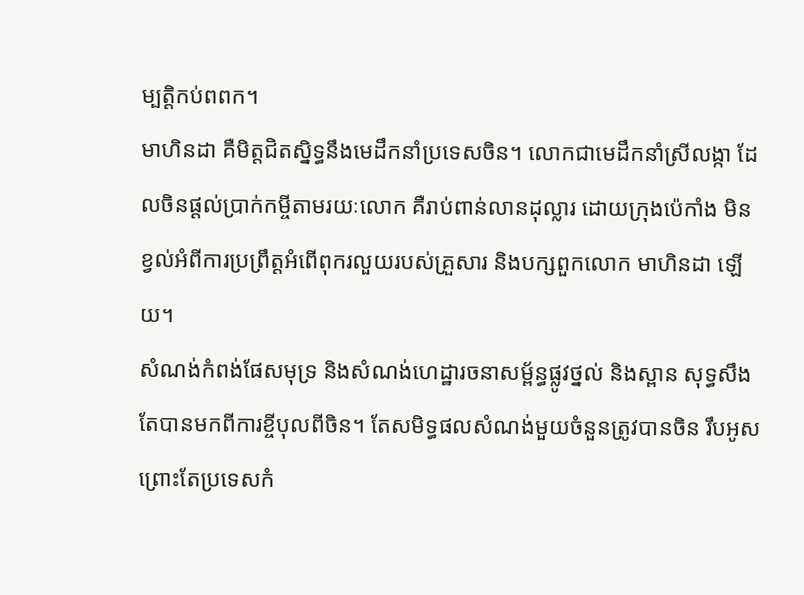ម្បតិ្តកប់ពពក។
មាហិនដា គឺមិត្តជិតស្និទ្ធនឹងមេដឹកនាំប្រទេសចិន។ លោកជាមេដឹកនាំស្រីលង្កា ដែលចិនផ្ដល់ប្រាក់កម្ចីតាមរយៈលោក គឺរាប់ពាន់លានដុល្លារ ដោយក្រុងប៉េកាំង មិនខ្វល់អំពីការប្រព្រឹត្តអំពើពុករលួយរបស់គ្រួសារ និងបក្សពួកលោក មាហិនដា ឡើយ។
សំណង់កំពង់ផែសមុទ្រ និងសំណង់ហេដ្ឋារចនាសម្ព័ន្ធផ្លូវថ្នល់ និងស្ពាន សុទ្ធសឹងតែបានមកពីការខ្ចីបុលពីចិន។ តែសមិទ្ធផលសំណង់មួយចំនួនត្រូវបានចិន រឹបអូស ព្រោះតែប្រទេសកំ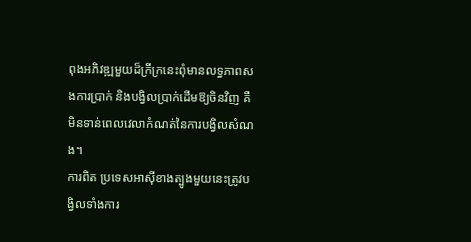ពុងអភិវឌ្ឍមួយដ៏ក្រីក្រនេះពុំមានលទ្ធភាពសងការប្រាក់ និងបង្វិលប្រាក់ដើមឱ្យចិនវិញ គឺមិនទាន់ពេលវេលាកំណត់នៃការបង្វិលសំណង។
ការពិត ប្រទេសអាស៊ីខាងត្បូងមួយនេះត្រូវបង្វិលទាំងការ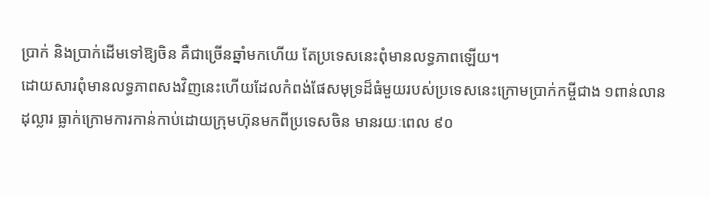ប្រាក់ និងប្រាក់ដើមទៅឱ្យចិន គឺជាច្រើនឆ្នាំមកហើយ តែប្រទេសនេះពុំមានលទ្ធភាពឡើយ។
ដោយសារពុំមានលទ្ធភាពសងវិញនេះហើយដែលកំពង់ផែសមុទ្រដ៏ធំមួយរបស់ប្រទេសនេះក្រោមប្រាក់កម្ចីជាង ១ពាន់លានដុល្លារ ធ្លាក់ក្រោមការកាន់កាប់ដោយក្រុមហ៊ុនមកពីប្រទេសចិន មានរយៈពេល ៩០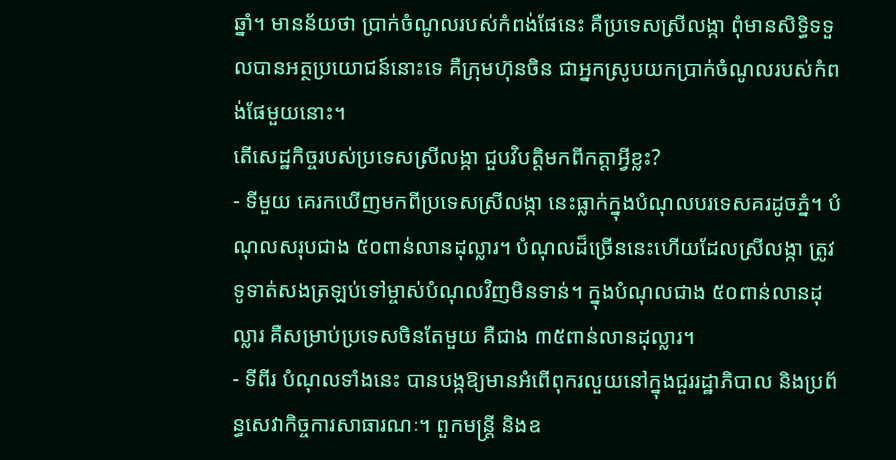ឆ្នាំ។ មានន័យថា ប្រាក់ចំណូលរបស់កំពង់ផែនេះ គឺប្រទេសស្រីលង្កា ពុំមានសិទ្ធិទទួលបានអត្ថប្រយោជន៍នោះទេ គឺក្រុមហ៊ុនចិន ជាអ្នកស្រូបយកប្រាក់ចំណូលរបស់កំពង់ផែមួយនោះ។
តើសេដ្ឋកិច្ចរបស់ប្រទេសស្រីលង្កា ជួបវិបត្តិមកពីកត្តាអ្វីខ្លះ?
- ទីមួយ គេរកឃើញមកពីប្រទេសស្រីលង្កា នេះធ្លាក់ក្នុងបំណុលបរទេសគរដូចភ្នំ។ បំណុលសរុបជាង ៥០ពាន់លានដុល្លារ។ បំណុលដ៏ច្រើននេះហើយដែលស្រីលង្កា ត្រូវទូទាត់សងត្រឡប់ទៅម្ចាស់បំណុលវិញមិនទាន់។ ក្នុងបំណុលជាង ៥០ពាន់លានដុល្លារ គឺសម្រាប់ប្រទេសចិនតែមួយ គឺជាង ៣៥ពាន់លានដុល្លារ។
- ទីពីរ បំណុលទាំងនេះ បានបង្កឱ្យមានអំពើពុករលួយនៅក្នុងជួររដ្ឋាភិបាល និងប្រព័ន្ធសេវាកិច្ចការសាធារណៈ។ ពួកមន្ត្រី និងឧ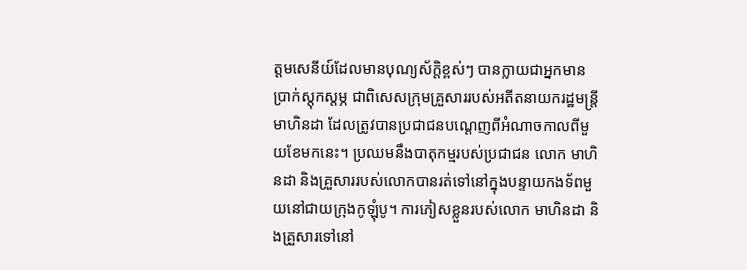ត្តមសេនីយ៍ដែលមានបុណ្យស័ក្តិខ្ពស់ៗ បានក្លាយជាអ្នកមានប្រាក់ស្ដុកស្ដម្ភ ជាពិសេសក្រុមគ្រួសាររបស់អតីតនាយករដ្ឋមន្ត្រី មាហិនដា ដែលត្រូវបានប្រជាជនបណ្ដេញពីអំណាចកាលពីមួយខែមកនេះ។ ប្រឈមនឹងបាតុកម្មរបស់ប្រជាជន លោក មាហិនដា និងគ្រួសាររបស់លោកបានរត់ទៅនៅក្នុងបន្ទាយកងទ័ពមួយនៅជាយក្រុងកូឡុំបូ។ ការភៀសខ្លួនរបស់លោក មាហិនដា និងគ្រួសារទៅនៅ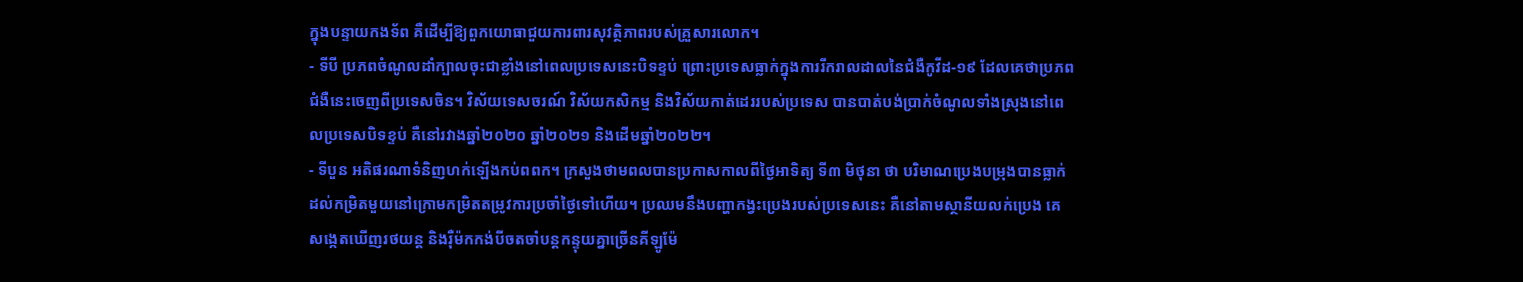ក្នុងបន្ទាយកងទ័ព គឺដើម្បីឱ្យពួកយោធាជួយការពារសុវត្ថិភាពរបស់គ្រួសារលោក។
- ទីបី ប្រភពចំណូលដាំក្បាលចុះជាខ្លាំងនៅពេលប្រទេសនេះបិទខ្ទប់ ព្រោះប្រទេសធ្លាក់ក្នុងការរីករាលដាលនៃជំងឺកូវីដ-១៩ ដែលគេថាប្រភពជំងឺនេះចេញពីប្រទេសចិន។ វិស័យទេសចរណ៍ វិស័យកសិកម្ម និងវិស័យកាត់ដេររបស់ប្រទេស បានបាត់បង់ប្រាក់ចំណូលទាំងស្រុងនៅពេលប្រទេសបិទខ្ទប់ គឺនៅរវាងឆ្នាំ២០២០ ឆ្នាំ២០២១ និងដើមឆ្នាំ២០២២។
- ទីបួន អតិផរណាទំនិញហក់ឡើងកប់ពពក។ ក្រសួងថាមពលបានប្រកាសកាលពីថ្ងៃអាទិត្យ ទី៣ មិថុនា ថា បរិមាណប្រេងបម្រុងបានធ្លាក់ដល់កម្រិតមួយនៅក្រោមកម្រិតតម្រូវការប្រចាំថ្ងៃទៅហើយ។ ប្រឈមនឹងបញ្ហាកង្វះប្រេងរបស់ប្រទេសនេះ គឺនៅតាមស្ថានីយលក់ប្រេង គេសង្កេតឃើញរថយន្ត និងរ៉ឺម៉កកង់បីចតចាំបន្តកន្ទុយគ្នាច្រើនគីឡូម៉ែ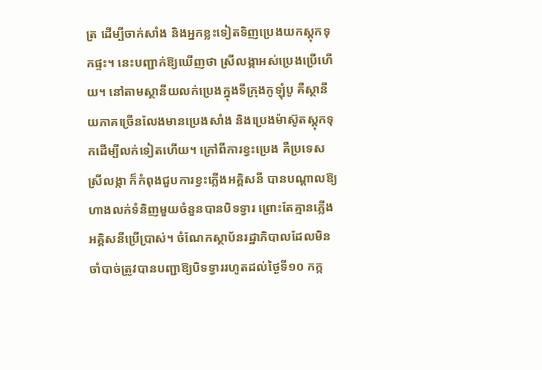ត្រ ដើម្បីចាក់សាំង និងអ្នកខ្លះទៀតទិញប្រេងយកស្តុកទុកផ្ទះ។ នេះបញ្ជាក់ឱ្យឃើញថា ស្រីលង្កាអស់ប្រេងប្រើហើយ។ នៅតាមស្ថានីយលក់ប្រេងក្នុងទីក្រុងកូឡុំបូ គឺស្ថានីយភាគច្រើនលែងមានប្រេងសាំង និងប្រេងម៉ាស៊ូតស្តុកទុកដើម្បីលក់ទៀតហើយ។ ក្រៅពីការខ្វះប្រេង គឺប្រទេសស្រីលង្កា ក៏កំពុងជួបការខ្វះភ្លើងអគ្គិសនី បានបណ្ដាលឱ្យហាងលក់ទំនិញមួយចំនួនបានបិទទ្វារ ព្រោះតែគ្មានភ្លើងអគ្គិសនីប្រើប្រាស់។ ចំណែកស្ថាប័នរដ្ឋាភិបាលដែលមិនចាំបាច់ត្រូវបានបញ្ជាឱ្យបិទទ្វាររហូតដល់ថ្ងៃទី១០ កក្ក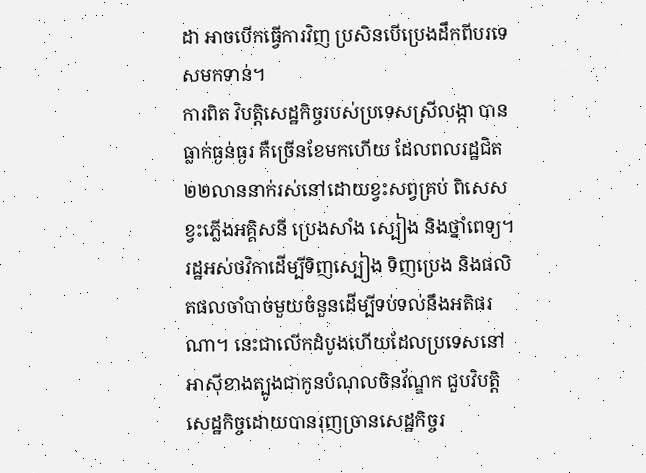ដា អាចបើកធ្វើការវិញ ប្រសិនបើប្រេងដឹកពីបរទេសមកទាន់។
ការពិត វិបត្តិសេដ្ឋកិច្ចរបស់ប្រទេសស្រីលង្កា បានធ្លាក់ធ្ងន់ធ្ងរ គឺច្រើនខែមកហើយ ដែលពលរដ្ឋជិត ២២លាននាក់រស់នៅដោយខ្វះសព្វគ្រប់ ពិសេសខ្វះភ្លើងអគ្គិសនី ប្រេងសាំង ស្បៀង និងថ្នាំពេទ្យ។
រដ្ឋអស់ថវិកាដើម្បីទិញស្បៀង ទិញប្រេង និងផលិតផលចាំបាច់មួយចំនួនដើម្បីទប់ទល់នឹងអតិផរណា។ នេះជាលើកដំបូងហើយដែលប្រទេសនៅអាស៊ីខាងត្បូងជាកូនបំណុលចិនវ័ណ្ឌក ជួបវិបត្តិសេដ្ឋកិច្ចដោយបានរុញច្រានសេដ្ឋកិច្ចរ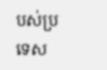បស់ប្រទេស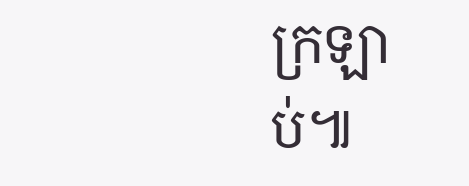ក្រឡាប់៕